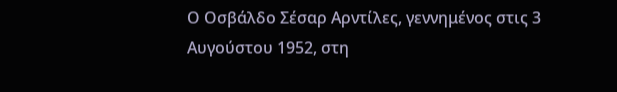Ο Οσβάλδο Σέσαρ Αρντίλες, γεννημένος στις 3 Αυγούστου 1952, στη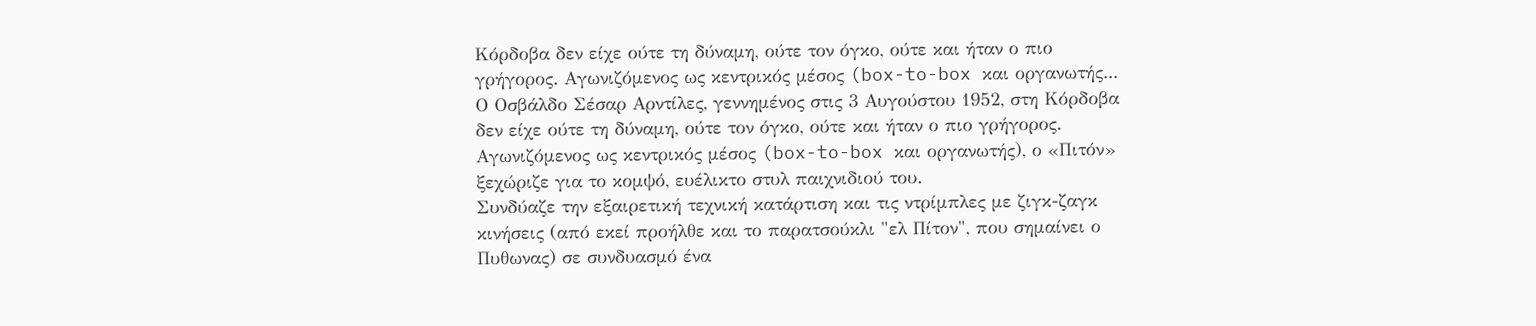Κόρδοβα δεν είχε ούτε τη δύναμη, ούτε τον όγκο, ούτε και ήταν ο πιο γρήγορος. Αγωνιζόμενος ως κεντρικός μέσος (box-to-box και οργανωτής...
Ο Οσβάλδο Σέσαρ Αρντίλες, γεννημένος στις 3 Αυγούστου 1952, στη Κόρδοβα δεν είχε ούτε τη δύναμη, ούτε τον όγκο, ούτε και ήταν ο πιο γρήγορος.
Αγωνιζόμενος ως κεντρικός μέσος (box-to-box και οργανωτής), ο «Πιτόν» ξεχώριζε για το κομψό, ευέλικτο στυλ παιχνιδιού του.
Συνδύαζε την εξαιρετική τεχνική κατάρτιση και τις ντρίμπλες με ζιγκ-ζαγκ κινήσεις (από εκεί προήλθε και το παρατσούκλι "ελ Πίτον", που σημαίνει ο Πυθωνας) σε συνδυασμό ένα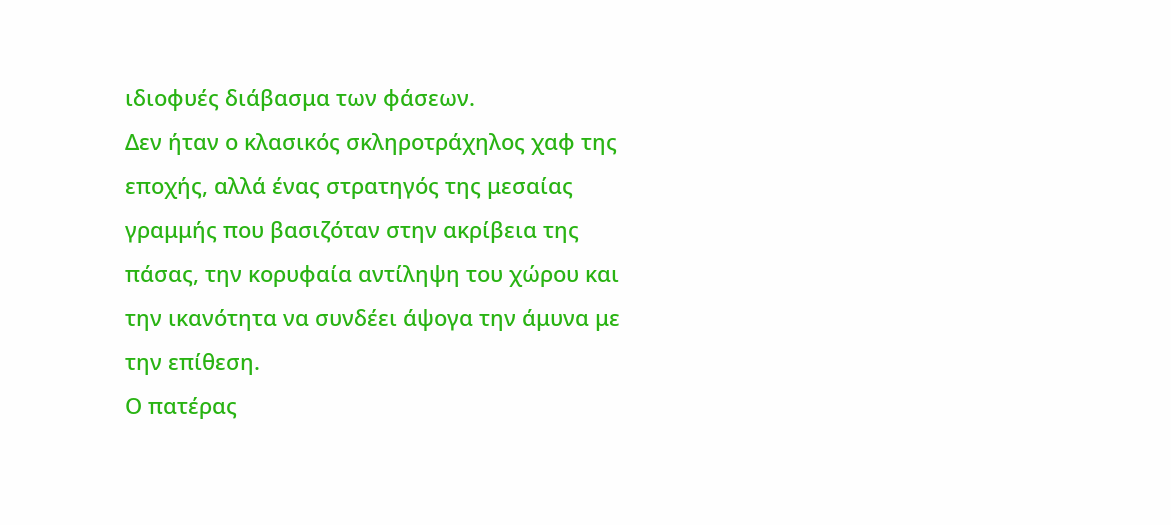ιδιοφυές διάβασμα των φάσεων.
Δεν ήταν ο κλασικός σκληροτράχηλος χαφ της εποχής, αλλά ένας στρατηγός της μεσαίας γραμμής που βασιζόταν στην ακρίβεια της πάσας, την κορυφαία αντίληψη του χώρου και την ικανότητα να συνδέει άψογα την άμυνα με την επίθεση.
Ο πατέρας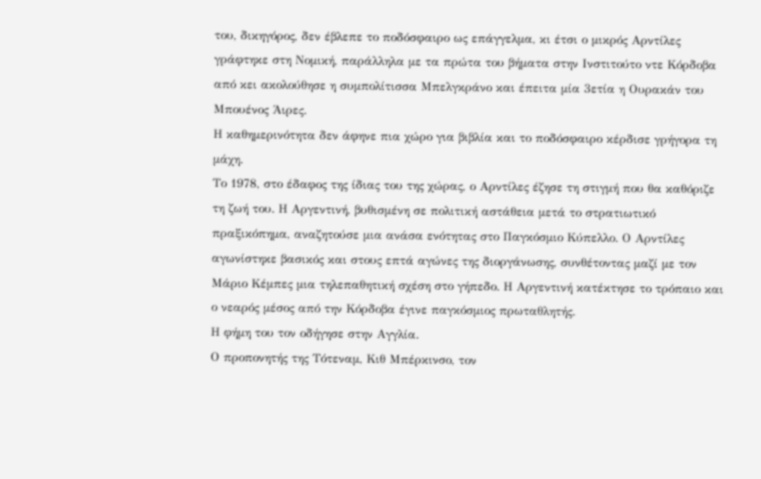του, δικηγόρος, δεν έβλεπε το ποδόσφαιρο ως επάγγελμα, κι έτσι ο μικρός Αρντίλες γράφτηκε στη Νομική, παράλληλα με τα πρώτα του βήματα στην Ινστιτούτο ντε Κόρδοβα από κει ακολούθησε η συμπολίτισσα Μπελγκράνο και έπειτα μία 3ετία η Ουρακάν του Μπουένος Άιρες.
Η καθημερινότητα δεν άφηνε πια χώρο για βιβλία και το ποδόσφαιρο κέρδισε γρήγορα τη μάχη.
Το 1978, στο έδαφος της ίδιας του της χώρας, ο Αρντίλες έζησε τη στιγμή που θα καθόριζε τη ζωή του. Η Αργεντινή, βυθισμένη σε πολιτική αστάθεια μετά το στρατιωτικό πραξικόπημα, αναζητούσε μια ανάσα ενότητας στο Παγκόσμιο Κύπελλο. Ο Αρντίλες αγωνίστηκε βασικός και στους επτά αγώνες της διοργάνωσης, συνθέτοντας μαζί με τον Μάριο Κέμπες μια τηλεπαθητική σχέση στο γήπεδο. Η Αργεντινή κατέκτησε το τρόπαιο και ο νεαρός μέσος από την Κόρδοβα έγινε παγκόσμιος πρωταθλητής.
Η φήμη του τον οδήγησε στην Αγγλία.
Ο προπονητής της Τότεναμ, Κιθ Μπέρκινσο, τον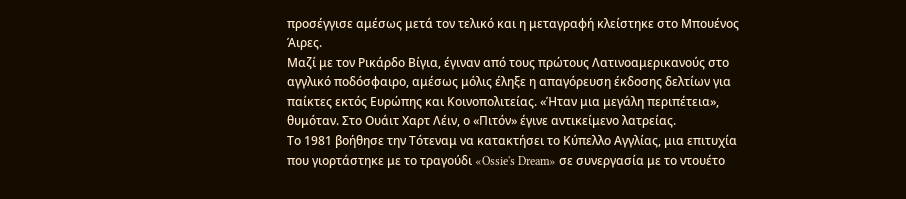προσέγγισε αμέσως μετά τον τελικό και η μεταγραφή κλείστηκε στο Μπουένος Άιρες.
Μαζί με τον Ρικάρδο Βίγια, έγιναν από τους πρώτους Λατινοαμερικανούς στο αγγλικό ποδόσφαιρο, αμέσως μόλις έληξε η απαγόρευση έκδοσης δελτίων για παίκτες εκτός Ευρώπης και Κοινοπολιτείας. «Ήταν μια μεγάλη περιπέτεια», θυμόταν. Στο Ουάιτ Χαρτ Λέιν, ο «Πιτόν» έγινε αντικείμενο λατρείας.
Το 1981 βοήθησε την Τότεναμ να κατακτήσει το Κύπελλο Αγγλίας, μια επιτυχία που γιορτάστηκε με το τραγούδι «Ossie's Dream» σε συνεργασία με το ντουέτο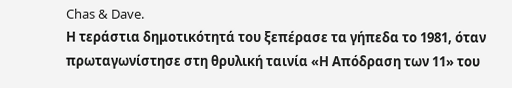Chas & Dave.
Η τεράστια δημοτικότητά του ξεπέρασε τα γήπεδα το 1981, όταν πρωταγωνίστησε στη θρυλική ταινία «Η Απόδραση των 11» του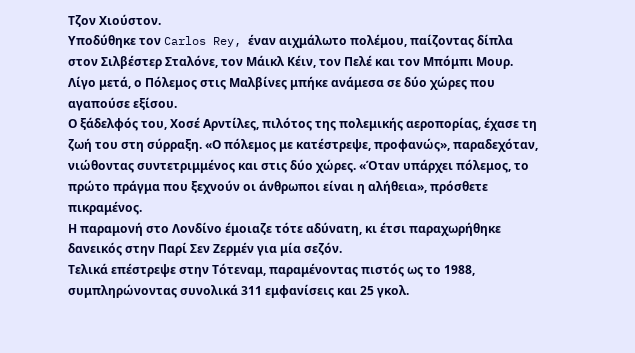Τζον Χιούστον.
Υποδύθηκε τον Carlos Rey, έναν αιχμάλωτο πολέμου, παίζοντας δίπλα στον Σιλβέστερ Σταλόνε, τον Μάικλ Κέιν, τον Πελέ και τον Μπόμπι Μουρ.
Λίγο μετά, ο Πόλεμος στις Μαλβίνες μπήκε ανάμεσα σε δύο χώρες που αγαπούσε εξίσου.
Ο ξάδελφός του, Χοσέ Αρντίλες, πιλότος της πολεμικής αεροπορίας, έχασε τη ζωή του στη σύρραξη. «Ο πόλεμος με κατέστρεψε, προφανώς», παραδεχόταν, νιώθοντας συντετριμμένος και στις δύο χώρες. «Όταν υπάρχει πόλεμος, το πρώτο πράγμα που ξεχνούν οι άνθρωποι είναι η αλήθεια», πρόσθετε πικραμένος.
Η παραμονή στο Λονδίνο έμοιαζε τότε αδύνατη, κι έτσι παραχωρήθηκε δανεικός στην Παρί Σεν Ζερμέν για μία σεζόν.
Τελικά επέστρεψε στην Τότεναμ, παραμένοντας πιστός ως το 1988, συμπληρώνοντας συνολικά 311 εμφανίσεις και 25 γκολ.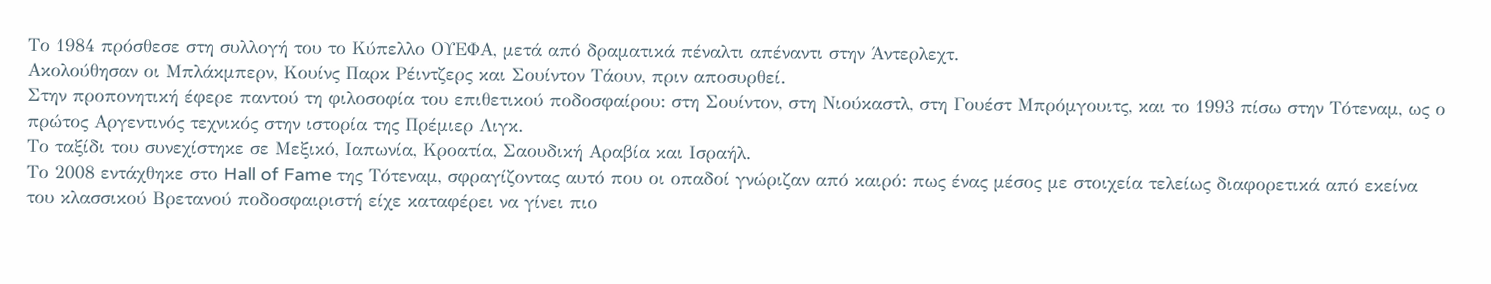Το 1984 πρόσθεσε στη συλλογή του το Κύπελλο ΟΥΕΦΑ, μετά από δραματικά πέναλτι απέναντι στην Άντερλεχτ.
Ακολούθησαν οι Μπλάκμπερν, Κουίνς Παρκ Ρέιντζερς και Σουίντον Τάουν, πριν αποσυρθεί.
Στην προπονητική έφερε παντού τη φιλοσοφία του επιθετικού ποδοσφαίρου: στη Σουίντον, στη Νιούκαστλ, στη Γουέστ Μπρόμγουιτς, και το 1993 πίσω στην Τότεναμ, ως ο πρώτος Αργεντινός τεχνικός στην ιστορία της Πρέμιερ Λιγκ.
Το ταξίδι του συνεχίστηκε σε Μεξικό, Ιαπωνία, Κροατία, Σαουδική Αραβία και Ισραήλ.
Το 2008 εντάχθηκε στο Hall of Fame της Τότεναμ, σφραγίζοντας αυτό που οι οπαδοί γνώριζαν από καιρό: πως ένας μέσος με στοιχεία τελείως διαφορετικά από εκείνα του κλασσικού Βρετανού ποδοσφαιριστή είχε καταφέρει να γίνει πιο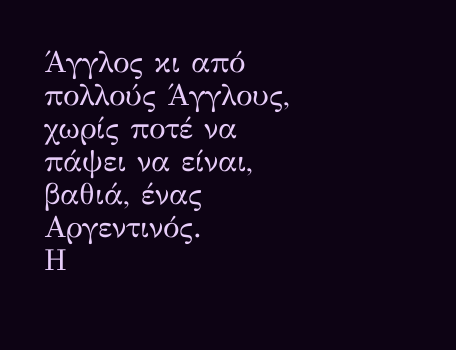Άγγλος κι από πολλούς Άγγλους, χωρίς ποτέ να πάψει να είναι, βαθιά, ένας Αργεντινός.
Η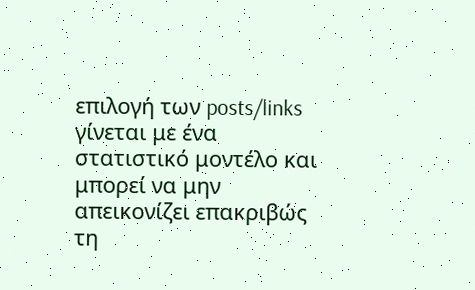επιλογή των posts/links γίνεται με ένα στατιστικό μοντέλο και μπορεί να μην απεικονίζει επακριβώς τη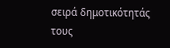σειρά δημοτικότητάς τους